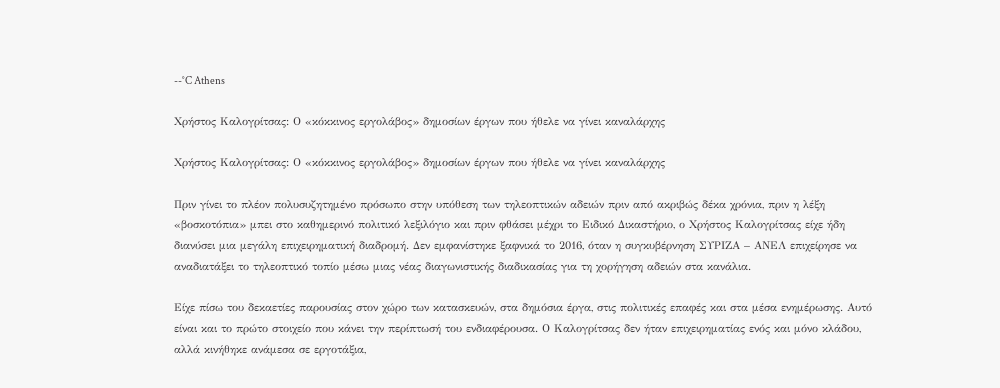--°C Athens

Χρήστος Καλογρίτσας: Ο «κόκκινος εργολάβος» δημοσίων έργων που ήθελε να γίνει καναλάρχης

Χρήστος Καλογρίτσας: Ο «κόκκινος εργολάβος» δημοσίων έργων που ήθελε να γίνει καναλάρχης

Πριν γίνει το πλέον πολυσυζητημένο πρόσωπο στην υπόθεση των τηλεοπτικών αδειών πριν από ακριβώς δέκα χρόνια, πριν η λέξη «βοσκοτόπια» μπει στο καθημερινό πολιτικό λεξιλόγιο και πριν φθάσει μέχρι το Ειδικό Δικαστήριο, ο Χρήστος Καλογρίτσας είχε ήδη διανύσει μια μεγάλη επιχειρηματική διαδρομή. Δεν εμφανίστηκε ξαφνικά το 2016, όταν η συγκυβέρνηση ΣΥΡΙΖΑ – ΑΝΕΛ επιχείρησε να αναδιατάξει το τηλεοπτικό τοπίο μέσω μιας νέας διαγωνιστικής διαδικασίας για τη χορήγηση αδειών στα κανάλια.

Είχε πίσω του δεκαετίες παρουσίας στον χώρο των κατασκευών, στα δημόσια έργα, στις πολιτικές επαφές και στα μέσα ενημέρωσης. Αυτό είναι και το πρώτο στοιχείο που κάνει την περίπτωσή του ενδιαφέρουσα. Ο Καλογρίτσας δεν ήταν επιχειρηματίας ενός και μόνο κλάδου, αλλά κινήθηκε ανάμεσα σε εργοτάξια,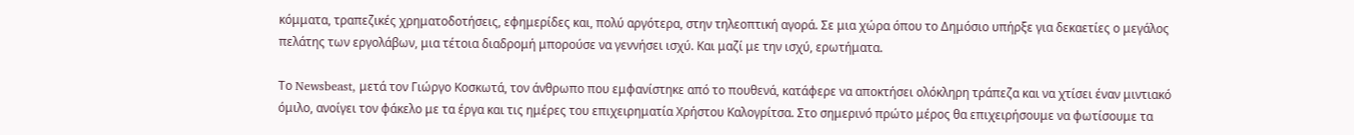κόμματα, τραπεζικές χρηματοδοτήσεις, εφημερίδες και, πολύ αργότερα, στην τηλεοπτική αγορά. Σε μια χώρα όπου το Δημόσιο υπήρξε για δεκαετίες ο μεγάλος πελάτης των εργολάβων, μια τέτοια διαδρομή μπορούσε να γεννήσει ισχύ. Και μαζί με την ισχύ, ερωτήματα.

Το Newsbeast, μετά τον Γιώργο Κοσκωτά, τον άνθρωπο που εμφανίστηκε από το πουθενά, κατάφερε να αποκτήσει ολόκληρη τράπεζα και να χτίσει έναν μιντιακό όμιλο, ανοίγει τον φάκελο με τα έργα και τις ημέρες του επιχειρηματία Χρήστου Καλογρίτσα. Στο σημερινό πρώτο μέρος θα επιχειρήσουμε να φωτίσουμε τα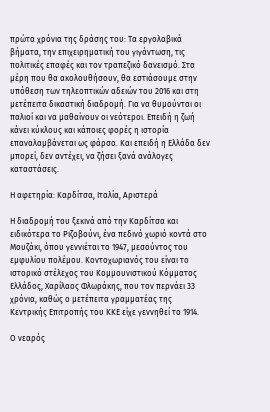πρώτα χρόνια της δράσης του: Τα εργολαβικά βήματα, την επιχειρηματική του γιγάντωση, τις πολιτικές επαφές και τον τραπεζικό δανεισμό. Στα μέρη που θα ακολουθήσουν, θα εστιάσουμε στην υπόθεση των τηλεοπτικών αδειών του 2016 και στη μετέπειτα δικαστική διαδρομή. Για να θυμούνται οι παλιοί και να μαθαίνουν οι νεότεροι. Επειδή η ζωή κάνει κύκλους και κάποιες φορές η ιστορία επαναλαμβάνεται ως φάρσα. Και επειδή η Ελλάδα δεν μπορεί, δεν αντέχει, να ζήσει ξανά ανάλογες καταστάσεις.

Η αφετηρία: Καρδίτσα, Ιταλία, Αριστερά

Η διαδρομή του ξεκινά από την Καρδίτσα και ειδικότερα το Ριζοβούνι, ένα πεδινό χωριό κοντά στο Μουζάκι, όπου γεννιέται το 1947, μεσούντος του εμφυλίου πολέμου. Κοντοχωριανός του είναι το ιστορικό στέλεχος του Κομμουνιστικού Κόμματος Ελλάδος, Χαρίλαος Φλωράκης, που τον περνάει 33 χρόνια, καθώς ο μετέπειτα γραμματέας της Κεντρικής Επιτροπής του ΚΚΕ είχε γεννηθεί το 1914.

Ο νεαρός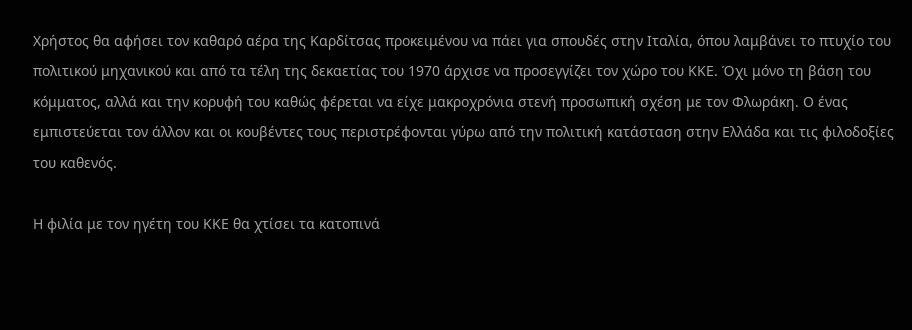Χρήστος θα αφήσει τον καθαρό αέρα της Καρδίτσας προκειμένου να πάει για σπουδές στην Ιταλία, όπου λαμβάνει το πτυχίο του πολιτικού μηχανικού και από τα τέλη της δεκαετίας του 1970 άρχισε να προσεγγίζει τον χώρο του ΚΚΕ. Όχι μόνο τη βάση του κόμματος, αλλά και την κορυφή του καθώς φέρεται να είχε μακροχρόνια στενή προσωπική σχέση με τον Φλωράκη. Ο ένας εμπιστεύεται τον άλλον και οι κουβέντες τους περιστρέφονται γύρω από την πολιτική κατάσταση στην Ελλάδα και τις φιλοδοξίες του καθενός.

Η φιλία με τον ηγέτη του ΚΚΕ θα χτίσει τα κατοπινά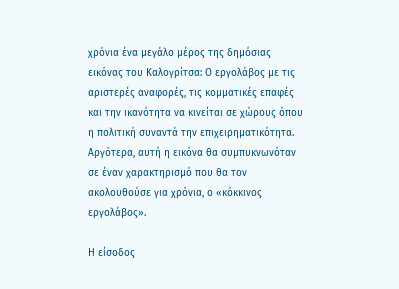χρόνια ένα μεγάλο μέρος της δημόσιας εικόνας του Καλογρίτσα: Ο εργολάβος με τις αριστερές αναφορές, τις κομματικές επαφές και την ικανότητα να κινείται σε χώρους όπου η πολιτική συναντά την επιχειρηματικότητα. Αργότερα, αυτή η εικόνα θα συμπυκνωνόταν σε έναν χαρακτηρισμό που θα τον ακολουθούσε για χρόνια, ο «κόκκινος εργολάβος».

Η είσοδος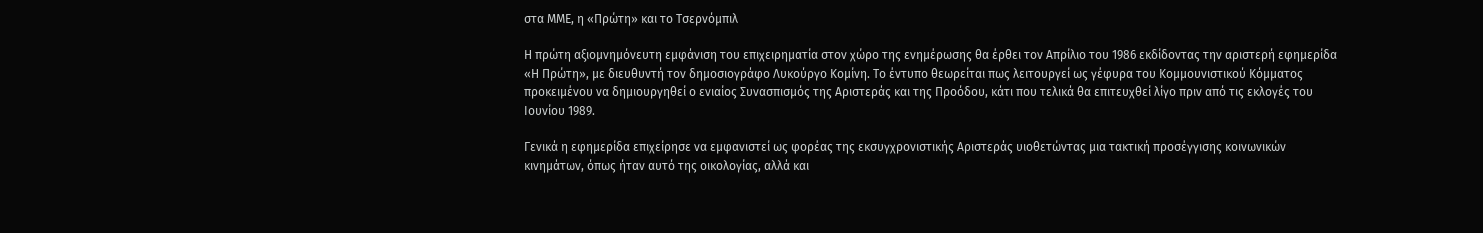στα ΜΜΕ, η «Πρώτη» και το Τσερνόμπιλ

Η πρώτη αξιομνημόνευτη εμφάνιση του επιχειρηματία στον χώρο της ενημέρωσης θα έρθει τον Απρίλιο του 1986 εκδίδοντας την αριστερή εφημερίδα «Η Πρώτη», με διευθυντή τον δημοσιογράφο Λυκούργο Κομίνη. Το έντυπο θεωρείται πως λειτουργεί ως γέφυρα του Κομμουνιστικού Κόμματος προκειμένου να δημιουργηθεί ο ενιαίος Συνασπισμός της Αριστεράς και της Προόδου, κάτι που τελικά θα επιτευχθεί λίγο πριν από τις εκλογές του Ιουνίου 1989.

Γενικά η εφημερίδα επιχείρησε να εμφανιστεί ως φορέας της εκσυγχρονιστικής Αριστεράς υιοθετώντας μια τακτική προσέγγισης κοινωνικών κινημάτων, όπως ήταν αυτό της οικολογίας, αλλά και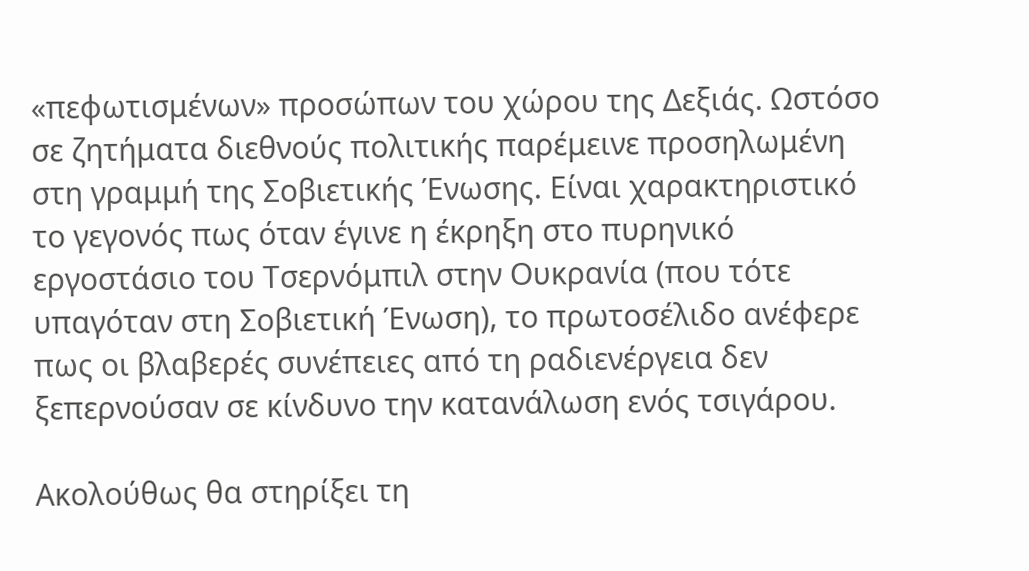«πεφωτισμένων» προσώπων του χώρου της Δεξιάς. Ωστόσο σε ζητήματα διεθνούς πολιτικής παρέμεινε προσηλωμένη στη γραμμή της Σοβιετικής Ένωσης. Είναι χαρακτηριστικό το γεγονός πως όταν έγινε η έκρηξη στο πυρηνικό εργοστάσιο του Τσερνόμπιλ στην Ουκρανία (που τότε υπαγόταν στη Σοβιετική Ένωση), το πρωτοσέλιδο ανέφερε πως οι βλαβερές συνέπειες από τη ραδιενέργεια δεν ξεπερνούσαν σε κίνδυνο την κατανάλωση ενός τσιγάρου.

Ακολούθως θα στηρίξει τη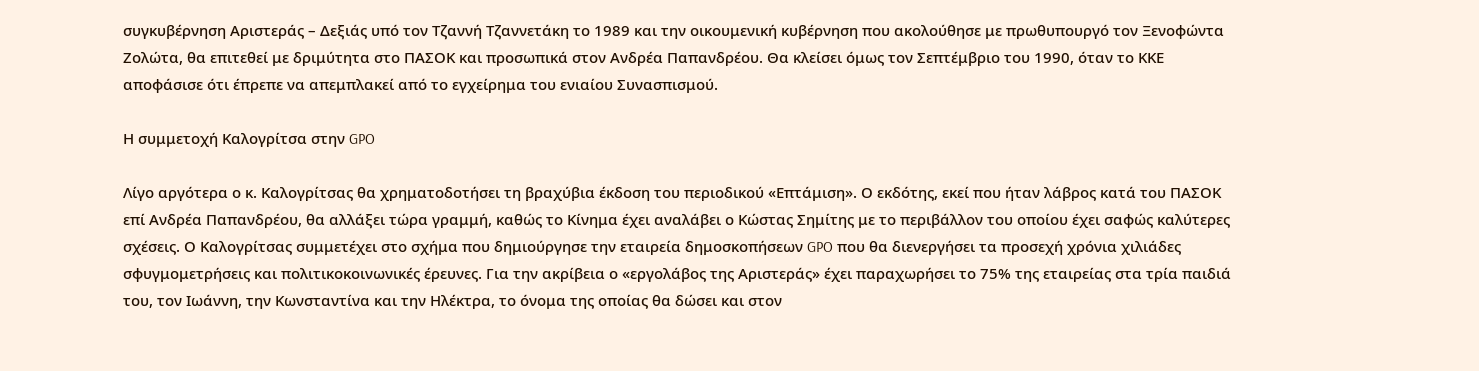συγκυβέρνηση Αριστεράς – Δεξιάς υπό τον Τζαννή Τζαννετάκη το 1989 και την οικουμενική κυβέρνηση που ακολούθησε με πρωθυπουργό τον Ξενοφώντα Ζολώτα, θα επιτεθεί με δριμύτητα στο ΠΑΣΟΚ και προσωπικά στον Ανδρέα Παπανδρέου. Θα κλείσει όμως τον Σεπτέμβριο του 1990, όταν το ΚΚΕ αποφάσισε ότι έπρεπε να απεμπλακεί από το εγχείρημα του ενιαίου Συνασπισμού.

Η συμμετοχή Καλογρίτσα στην GPO

Λίγο αργότερα ο κ. Καλογρίτσας θα χρηματοδοτήσει τη βραχύβια έκδοση του περιοδικού «Επτάμιση». Ο εκδότης, εκεί που ήταν λάβρος κατά του ΠΑΣΟΚ επί Ανδρέα Παπανδρέου, θα αλλάξει τώρα γραμμή, καθώς το Κίνημα έχει αναλάβει ο Κώστας Σημίτης με το περιβάλλον του οποίου έχει σαφώς καλύτερες σχέσεις. Ο Καλογρίτσας συμμετέχει στο σχήμα που δημιούργησε την εταιρεία δημοσκοπήσεων GPO που θα διενεργήσει τα προσεχή χρόνια χιλιάδες σφυγμομετρήσεις και πολιτικοκοινωνικές έρευνες. Για την ακρίβεια ο «εργολάβος της Αριστεράς» έχει παραχωρήσει το 75% της εταιρείας στα τρία παιδιά του, τον Ιωάννη, την Κωνσταντίνα και την Ηλέκτρα, το όνομα της οποίας θα δώσει και στον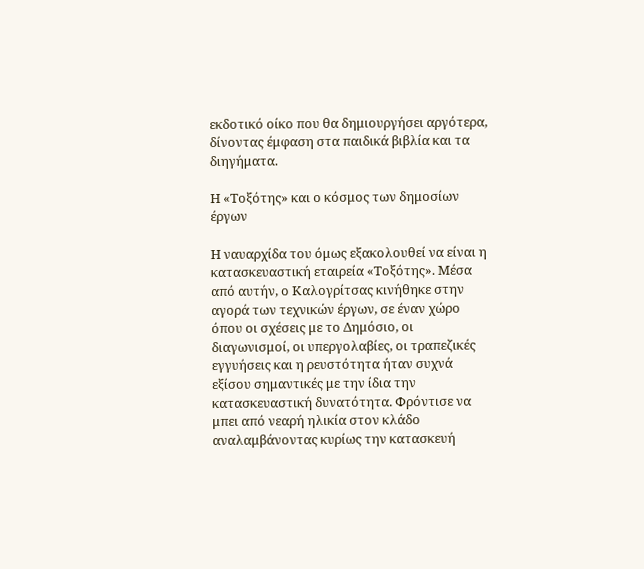εκδοτικό οίκο που θα δημιουργήσει αργότερα, δίνοντας έμφαση στα παιδικά βιβλία και τα διηγήματα.

Η «Τοξότης» και ο κόσμος των δημοσίων έργων

Η ναυαρχίδα του όμως εξακολουθεί να είναι η κατασκευαστική εταιρεία «Τοξότης». Μέσα από αυτήν, ο Καλογρίτσας κινήθηκε στην αγορά των τεχνικών έργων, σε έναν χώρο όπου οι σχέσεις με το Δημόσιο, οι διαγωνισμοί, οι υπεργολαβίες, οι τραπεζικές εγγυήσεις και η ρευστότητα ήταν συχνά εξίσου σημαντικές με την ίδια την κατασκευαστική δυνατότητα. Φρόντισε να μπει από νεαρή ηλικία στον κλάδο αναλαμβάνοντας κυρίως την κατασκευή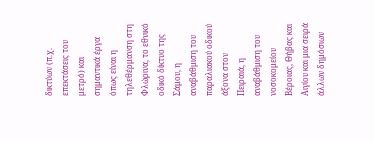δικτύων (π.χ. επεκτάσεις του μετρό) και σημαντικά έργα όπως είναι η τηλεθέρμανση στη Φλώρινα, το εθνικό οδικό δίκτυο της Σάμου, η αναβάθμιση του παραλιακού οδικού άξονα στον Πειραιά, η αναβάθμιση του νοσοκομείου Βέροιας, Θήβας και Αιγίου και μια σειρά άλλων δημόσιων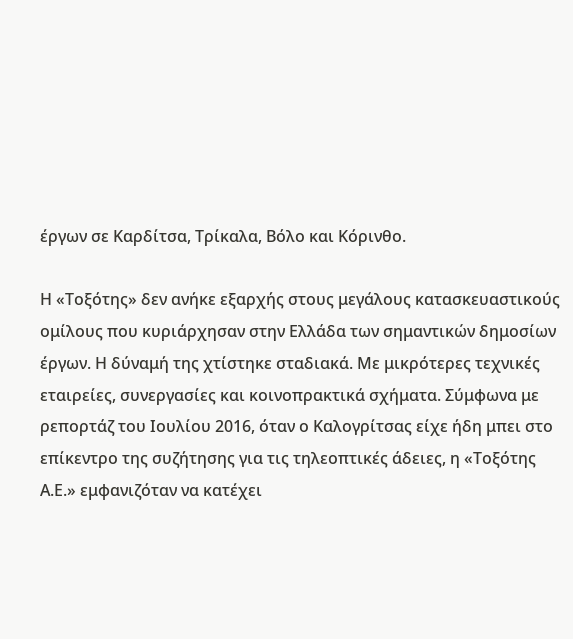έργων σε Καρδίτσα, Τρίκαλα, Βόλο και Κόρινθο.

Η «Τοξότης» δεν ανήκε εξαρχής στους μεγάλους κατασκευαστικούς ομίλους που κυριάρχησαν στην Ελλάδα των σημαντικών δημοσίων έργων. Η δύναμή της χτίστηκε σταδιακά. Με μικρότερες τεχνικές εταιρείες, συνεργασίες και κοινοπρακτικά σχήματα. Σύμφωνα με ρεπορτάζ του Ιουλίου 2016, όταν ο Καλογρίτσας είχε ήδη μπει στο επίκεντρο της συζήτησης για τις τηλεοπτικές άδειες, η «Τοξότης Α.Ε.» εμφανιζόταν να κατέχει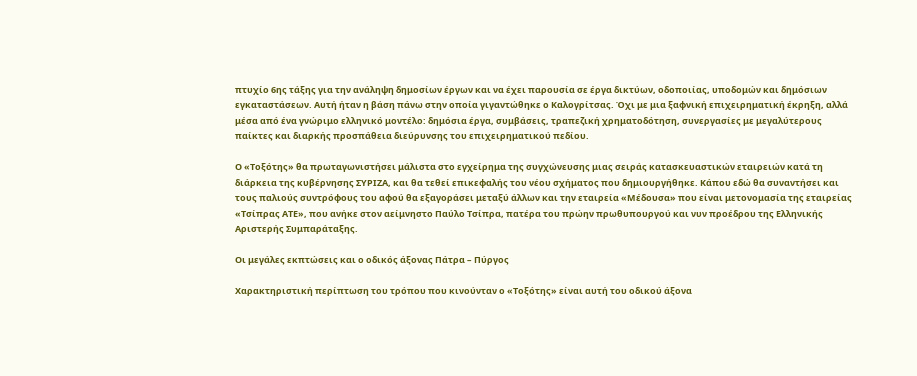πτυχίο 6ης τάξης για την ανάληψη δημοσίων έργων και να έχει παρουσία σε έργα δικτύων, οδοποιίας, υποδομών και δημόσιων εγκαταστάσεων. Αυτή ήταν η βάση πάνω στην οποία γιγαντώθηκε ο Καλογρίτσας. Όχι με μια ξαφνική επιχειρηματική έκρηξη, αλλά μέσα από ένα γνώριμο ελληνικό μοντέλο: δημόσια έργα, συμβάσεις, τραπεζική χρηματοδότηση, συνεργασίες με μεγαλύτερους παίκτες και διαρκής προσπάθεια διεύρυνσης του επιχειρηματικού πεδίου.

Ο «Τοξότης» θα πρωταγωνιστήσει μάλιστα στο εγχείρημα της συγχώνευσης μιας σειράς κατασκευαστικών εταιρειών κατά τη διάρκεια της κυβέρνησης ΣΥΡΙΖΑ, και θα τεθεί επικεφαλής του νέου σχήματος που δημιουργήθηκε. Κάπου εδώ θα συναντήσει και τους παλιούς συντρόφους του αφού θα εξαγοράσει μεταξύ άλλων και την εταιρεία «Μέδουσα» που είναι μετονομασία της εταιρείας «Τσίπρας ΑΤΕ», που ανήκε στον αείμνηστο Παύλο Τσίπρα, πατέρα του πρώην πρωθυπουργού και νυν προέδρου της Ελληνικής Αριστερής Συμπαράταξης.

Οι μεγάλες εκπτώσεις και ο οδικός άξονας Πάτρα – Πύργος

Χαρακτηριστική περίπτωση του τρόπου που κινούνταν ο «Τοξότης» είναι αυτή του οδικού άξονα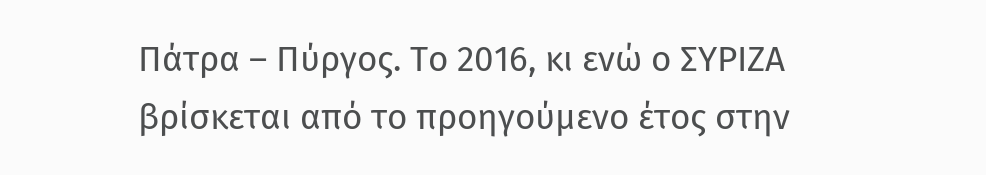Πάτρα – Πύργος. Το 2016, κι ενώ ο ΣΥΡΙΖΑ βρίσκεται από το προηγούμενο έτος στην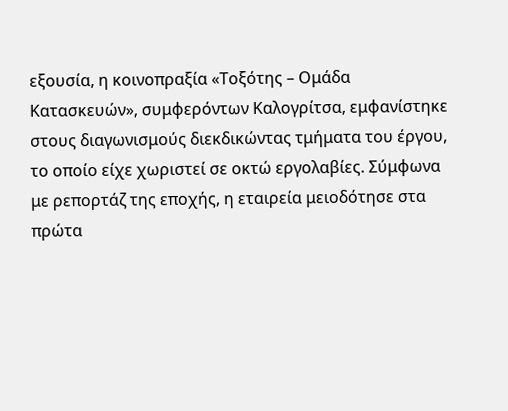εξουσία, η κοινοπραξία «Τοξότης – Ομάδα Κατασκευών», συμφερόντων Καλογρίτσα, εμφανίστηκε στους διαγωνισμούς διεκδικώντας τμήματα του έργου, το οποίο είχε χωριστεί σε οκτώ εργολαβίες. Σύμφωνα με ρεπορτάζ της εποχής, η εταιρεία μειοδότησε στα πρώτα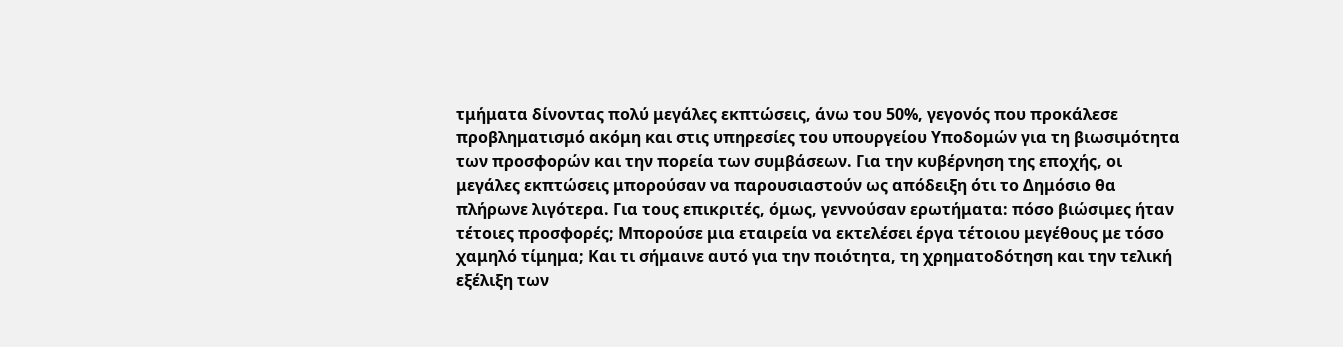τμήματα δίνοντας πολύ μεγάλες εκπτώσεις, άνω του 50%, γεγονός που προκάλεσε προβληματισμό ακόμη και στις υπηρεσίες του υπουργείου Υποδομών για τη βιωσιμότητα των προσφορών και την πορεία των συμβάσεων. Για την κυβέρνηση της εποχής, οι μεγάλες εκπτώσεις μπορούσαν να παρουσιαστούν ως απόδειξη ότι το Δημόσιο θα πλήρωνε λιγότερα. Για τους επικριτές, όμως, γεννούσαν ερωτήματα: πόσο βιώσιμες ήταν τέτοιες προσφορές; Μπορούσε μια εταιρεία να εκτελέσει έργα τέτοιου μεγέθους με τόσο χαμηλό τίμημα; Και τι σήμαινε αυτό για την ποιότητα, τη χρηματοδότηση και την τελική εξέλιξη των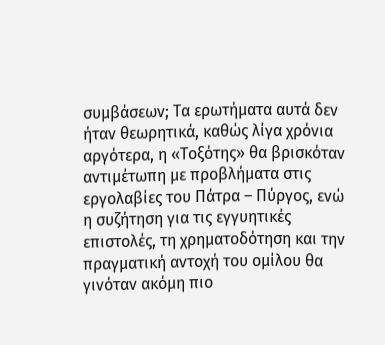συμβάσεων; Τα ερωτήματα αυτά δεν ήταν θεωρητικά, καθώς λίγα χρόνια αργότερα, η «Τοξότης» θα βρισκόταν αντιμέτωπη με προβλήματα στις εργολαβίες του Πάτρα – Πύργος, ενώ η συζήτηση για τις εγγυητικές επιστολές, τη χρηματοδότηση και την πραγματική αντοχή του ομίλου θα γινόταν ακόμη πιο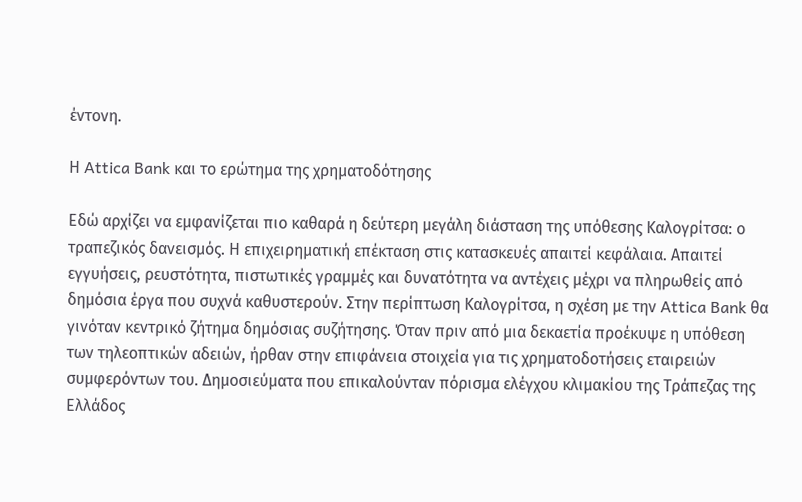έντονη.

Η Attica Bank και το ερώτημα της χρηματοδότησης

Εδώ αρχίζει να εμφανίζεται πιο καθαρά η δεύτερη μεγάλη διάσταση της υπόθεσης Καλογρίτσα: ο τραπεζικός δανεισμός. Η επιχειρηματική επέκταση στις κατασκευές απαιτεί κεφάλαια. Απαιτεί εγγυήσεις, ρευστότητα, πιστωτικές γραμμές και δυνατότητα να αντέχεις μέχρι να πληρωθείς από δημόσια έργα που συχνά καθυστερούν. Στην περίπτωση Καλογρίτσα, η σχέση με την Attica Bank θα γινόταν κεντρικό ζήτημα δημόσιας συζήτησης. Όταν πριν από μια δεκαετία προέκυψε η υπόθεση των τηλεοπτικών αδειών, ήρθαν στην επιφάνεια στοιχεία για τις χρηματοδοτήσεις εταιρειών συμφερόντων του. Δημοσιεύματα που επικαλούνταν πόρισμα ελέγχου κλιμακίου της Τράπεζας της Ελλάδος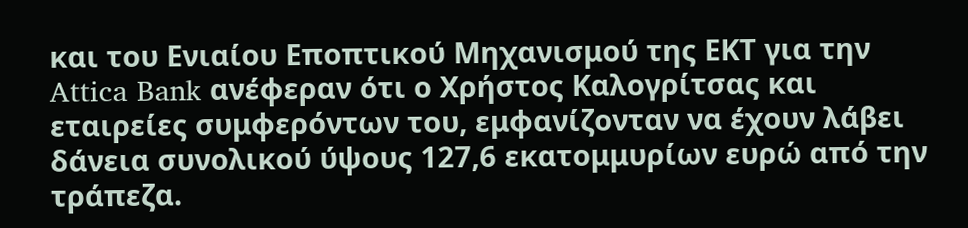και του Ενιαίου Εποπτικού Μηχανισμού της ΕΚΤ για την Attica Bank ανέφεραν ότι ο Χρήστος Καλογρίτσας και εταιρείες συμφερόντων του, εμφανίζονταν να έχουν λάβει δάνεια συνολικού ύψους 127,6 εκατομμυρίων ευρώ από την τράπεζα.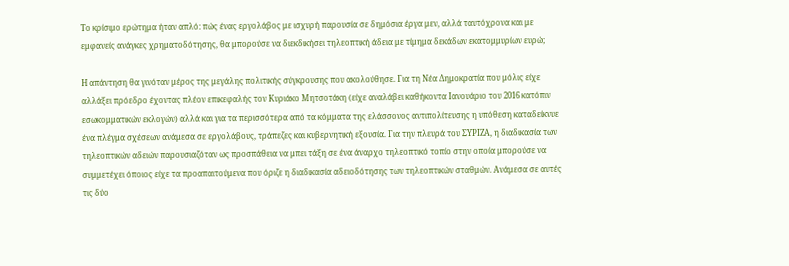Το κρίσιμο ερώτημα ήταν απλό: πώς ένας εργολάβος με ισχυρή παρουσία σε δημόσια έργα μεν, αλλά ταυτόχρονα και με εμφανείς ανάγκες χρηματοδότησης, θα μπορούσε να διεκδικήσει τηλεοπτική άδεια με τίμημα δεκάδων εκατομμυρίων ευρώ;

Η απάντηση θα γινόταν μέρος της μεγάλης πολιτικής σύγκρουσης που ακολούθησε. Για τη Νέα Δημοκρατία που μόλις είχε αλλάξει πρόεδρο έχοντας πλέον επικεφαλής τον Κυριάκο Μητσοτάκη (είχε αναλάβει καθήκοντα Ιανουάριο του 2016 κατόπιν εσωκομματικών εκλογών) αλλά και για τα περισσότερα από τα κόμματα της ελάσσονος αντιπολίτευσης η υπόθεση καταδείκνυε ένα πλέγμα σχέσεων ανάμεσα σε εργολάβους, τράπεζες και κυβερνητική εξουσία. Για την πλευρά του ΣΥΡΙΖΑ, η διαδικασία των τηλεοπτικών αδειών παρουσιαζόταν ως προσπάθεια να μπει τάξη σε ένα άναρχο τηλεοπτικό τοπίο στην οποία μπορούσε να συμμετέχει όποιος είχε τα προαπαιτούμενα που όριζε η διαδικασία αδειοδότησης των τηλεοπτικών σταθμών. Ανάμεσα σε αυτές τις δύο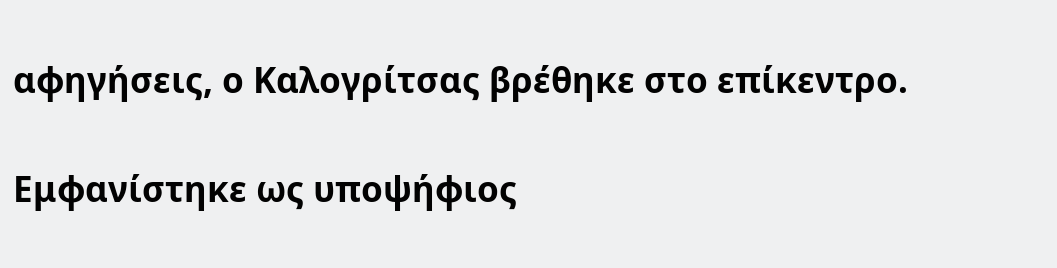αφηγήσεις, ο Καλογρίτσας βρέθηκε στο επίκεντρο.

Εμφανίστηκε ως υποψήφιος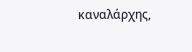καναλάρχης,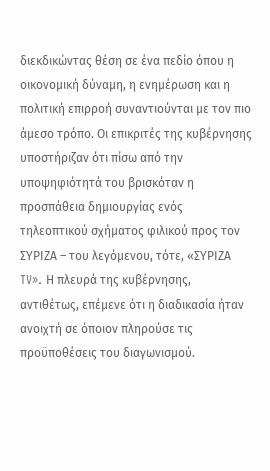διεκδικώντας θέση σε ένα πεδίο όπου η οικονομική δύναμη, η ενημέρωση και η πολιτική επιρροή συναντιούνται με τον πιο άμεσο τρόπο. Οι επικριτές της κυβέρνησης υποστήριζαν ότι πίσω από την υποψηφιότητά του βρισκόταν η προσπάθεια δημιουργίας ενός τηλεοπτικού σχήματος φιλικού προς τον ΣΥΡΙΖΑ – του λεγόμενου, τότε, «ΣΥΡΙΖΑ TV». Η πλευρά της κυβέρνησης, αντιθέτως, επέμενε ότι η διαδικασία ήταν ανοιχτή σε όποιον πληρούσε τις προϋποθέσεις του διαγωνισμού.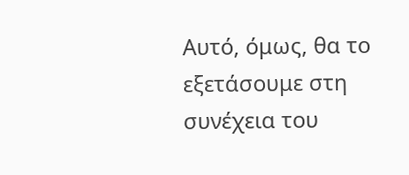Αυτό, όμως, θα το εξετάσουμε στη συνέχεια του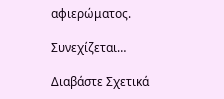αφιερώματος.

Συνεχίζεται…

Διαβάστε Σχετικά